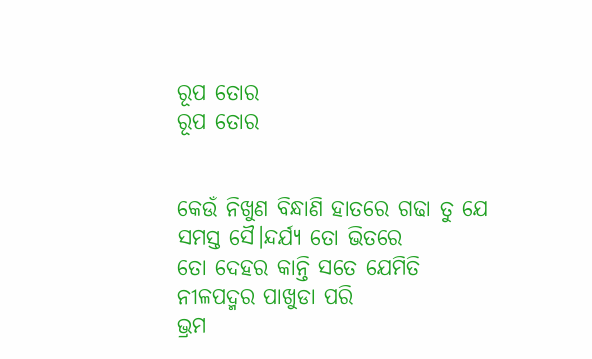ରୂପ ତୋର
ରୂପ ତୋର


କେଉଁ ନିଖୁଣ ବିନ୍ଧାଣି ହାତରେ ଗଢା ତୁ ଯେ
ସମସ୍ତ ସୈ।ନ୍ଦର୍ଯ୍ୟ ତୋ ଭିତରେ
ତୋ ଦେହର କାନ୍ତି ସତେ ଯେମିତି
ନୀଳପଦ୍ମର ପାଖୁଡା ପରି
ଭ୍ରମ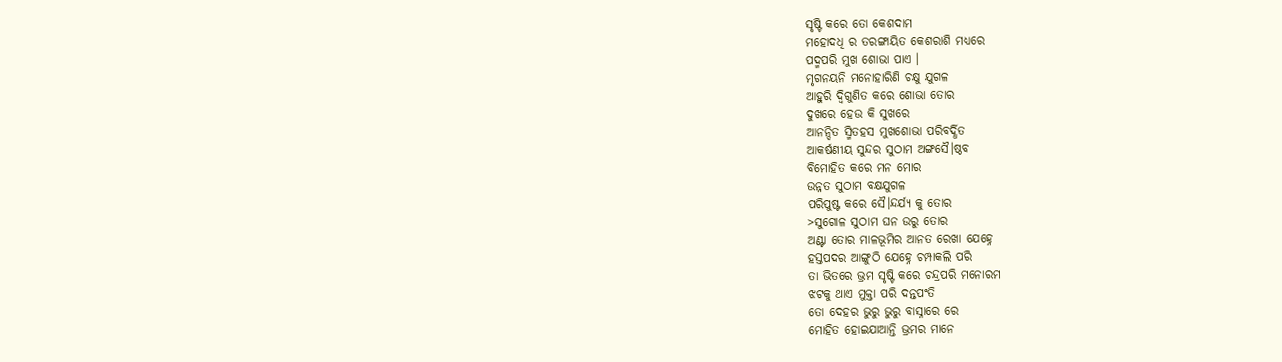ସୃଷ୍ଟି କରେ ତୋ କେଶଦାମ
ମହୋଦଧି ର ତରଙ୍ଗାୟିତ କେଶରାଶି ମଧ୍ୟରେ
ପଦ୍ମପରି ମୁଖ ଶୋଭା ପାଏ ।
ମୃଗନୟନି ମନୋହାରିଣି ଚକ୍ଷୁ ଯୁଗଳ
ଆହୁରି ଦ୍ଵିଗୁଣିତ କରେ ଶୋଭା ତୋର
ଦୁଖରେ ହେଉ କି ସୁଖରେ
ଆନନ୍ଦିତ ସ୍ମିତହସ ମୁଖଶୋଭା ପରିବର୍ଦ୍ଧିତ
ଆକର୍ଷଣୀୟ ସୁନ୍ଦର ସୁଠାମ ଅଙ୍ଗସୈ।ଷ୍ଠବ
ବିମୋହିତ କରେ ମନ ମୋର
ଉନ୍ନତ ସୁଠାମ ବକ୍ଷଯୁଗଳ
ପରିପୁଷ୍ଟ କରେ ସୈ।ନ୍ଦର୍ଯ୍ୟ କୁ ତୋର
>ସୁଗୋଳ ସୁଠାମ ଘନ ଉରୁ ତୋର
ଅଣ୍ଟା ତୋର ମାଳଭୂମିର ଆନତ ରେଖା ଯେହ୍ନେ
ହସ୍ତପଦର ଆଙ୍ଗୁଠି ଯେହ୍ନେ ଚମ୍ପାକଲି ପରି
ତା ଭିତରେ ଭ୍ରମ ସୃଷ୍ଟି କରେ ଚନ୍ଦ୍ରପରି ମନୋରମ
ଝଟକୁ ଥାଏ ମୁକ୍ତା ପରି ଦନ୍ତପଂତି
ତୋ ଦେହର ଭୁରୁ ଭୁରୁ ବାସ୍ନାରେ ରେ
ମୋହିତ ହୋଇଯାଆନ୍ତି ଭ୍ରମର ମାନେ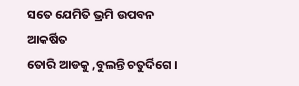ସତେ ଯେମିତି ଭ୍ରମି ଉପବନ ଆକର୍ଷିତ
ତୋରି ଆଡକୁ ,ବୁଲନ୍ତି ଚତୁର୍ଦିଗେ ।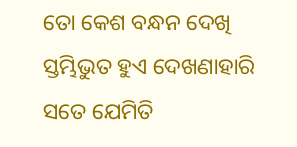ତୋ କେଶ ବନ୍ଧନ ଦେଖି
ସ୍ତମ୍ଭିଭୁତ ହୁଏ ଦେଖଣାହାରି
ସତେ ଯେମିତି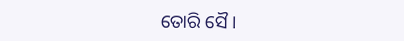ତୋରି ସୈ।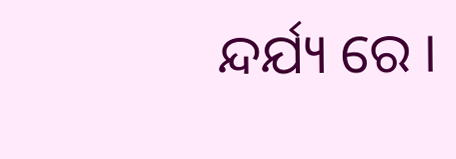ନ୍ଦର୍ଯ୍ୟ ରେ ।